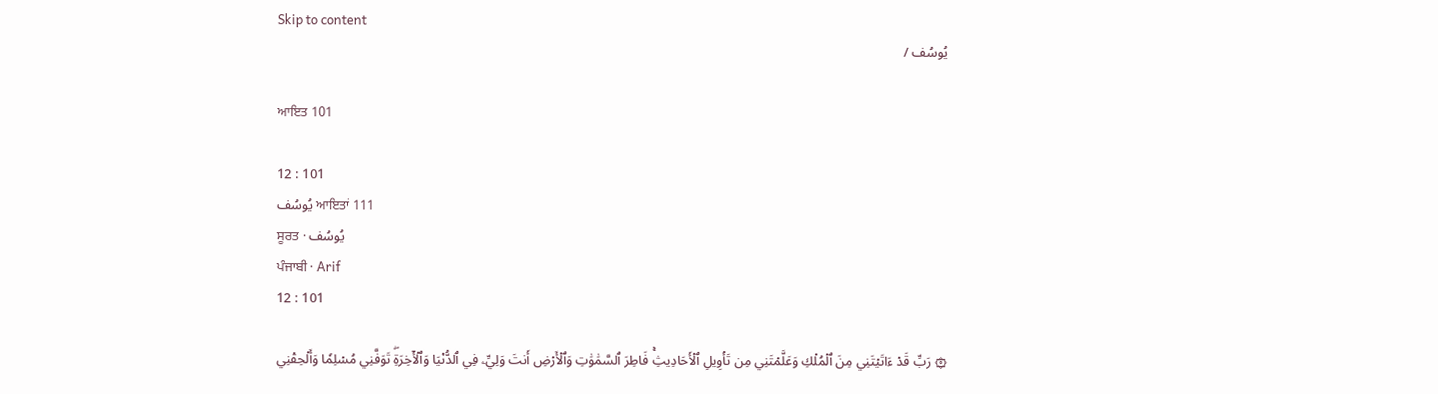Skip to content
يُوسُف /

ਆਇਤ 101

12 : 101
يُوسُف ਆਇਤਾਂ 111
ਸੂਰਤ · يُوسُف
ਪੰਜਾਬੀ · Arif
12 : 101

۞ رَبِّ قَدۡ ءَاتَيۡتَنِي مِنَ ٱلۡمُلۡكِ وَعَلَّمۡتَنِي مِن تَأۡوِيلِ ٱلۡأَحَادِيثِۚ فَاطِرَ ٱلسَّمَٰوَٰتِ وَٱلۡأَرۡضِ أَنتَ وَلِيِّۦ فِي ٱلدُّنۡيَا وَٱلۡأٓخِرَةِۖ تَوَفَّنِي مُسۡلِمٗا وَأَلۡحِقۡنِي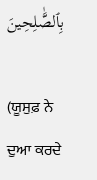بِٱلصَّٰلِحِينَ

(ਯੂਸੁਫ਼ ਨੇ ਦੁਆ ਕਰਦੇ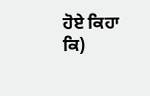ਹੋਏ ਕਿਹਾ ਕਿ)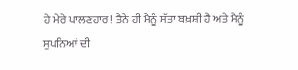ਹੇ ਮੇਰੇ ਪਾਲਣਹਾਰ! ਤੈਨੇ ਹੀ ਮੈਨੂੰ ਸੱਤਾ ਬਖ਼ਸ਼ੀ ਹੈ ਅਤੇ ਮੈਨੂੰ ਸੁਪਨਿਆਂ ਦੀ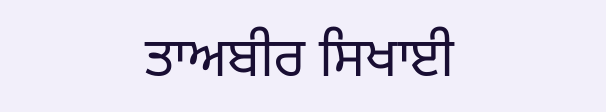ਤਾਅਬੀਰ ਸਿਖਾਈ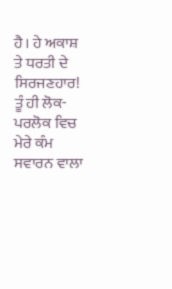ਹੈ। ਹੇ ਅਕਾਸ਼ ਤੇ ਧਰਤੀ ਦੇ ਸਿਰਜਣਹਾਰ! ਤੂੰ ਹੀ ਲੋਕ-ਪਰਲੋਕ ਵਿਚ ਮੇਰੇ ਕੰਮ ਸਵਾਰਨ ਵਾਲਾ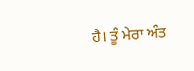ਹੈ। ਤੂੰ ਮੇਰਾ ਅੰਤ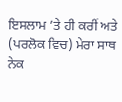ਇਸਲਾਮ ’ਤੇ ਹੀ ਕਰੀਂ ਅਤੇ (ਪਰਲੋਕ ਵਿਚ) ਮੇਰਾ ਸਾਥ ਨੇਕ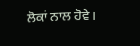ਲੋਕਾਂ ਨਾਲ ਹੋਵੇ।